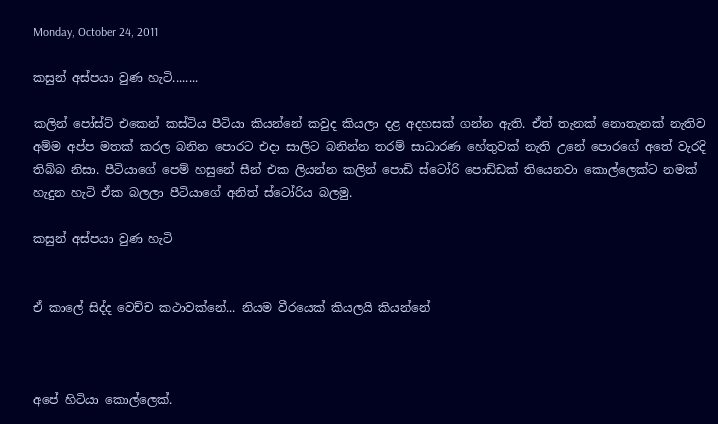Monday, October 24, 2011

කසුන් අස්පයා වුණ හැටි........

කලින් පෝස්ට් එකෙන් කස්ටිය පීටියා කියන්නේ කවුද කියලා දළ අදහසක් ගන්න ඇති. ඒත් තැනක් නොතැනක් නැතිව අම්ම අප්ප මතක් කරල බනින පොරට එදා සාලිට බනින්න තරම් සාධාරණ හේතුවක් නැති උනේ පොරගේ අතේ වැරදි තිබ්බ නිසා. පීටියාගේ පෙම් හසුනේ සීන් එක ලියන්න කලින් පොඩි ස්ටෝරි පොඩ්ඩක් තියෙනවා කොල්ලෙක්ට නමක් හැදුන හැටි ඒක බලලා පීටියාගේ අනිත් ස්ටෝරිය බලමු.

කසුන් අස්පයා වුණ හැටි


ඒ කාලේ සිද්ද වෙච්ච කථාවක්නේ... නියම වීරයෙක් කියලයි කියන්නේ



අපේ හිටියා කොල්ලෙක්.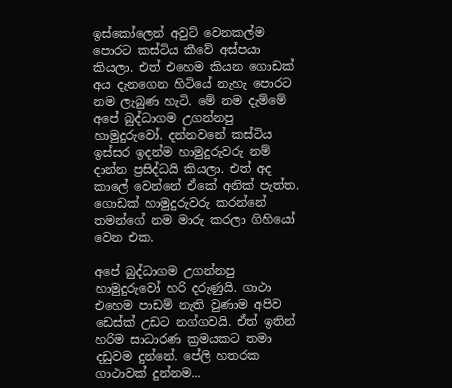ඉස්කෝලෙන් අවුට් වෙනකල්ම පොරට කස්ටිය කීවේ අස්පයා කියලා. එත් එහෙම කියන ගොඩක් අය දැනගෙන හිටියේ නැහැ පොරට නම ලැබුණ හැටි. මේ නම දැම්මේ අපේ බුද්ධාගම උගන්නපු හාමුදු‍රුවෝ. දන්නවනේ කස්ටිය ඉස්සර ඉදන්ම හාමුදුරුවරු නම් දාන්න ප්‍රසිද්ධයි කියලා. එත් අද කාලේ වෙන්නේ ඒකේ අනික් පැත්ත. ගොඩක් හාමුදුරුවරු කරන්නේ තමන්ගේ නම මාරු කරලා ගිහියෝ වෙන එක.

අපේ බුද්ධාගම උගන්නපු හාමුදුරුවෝ හරි දරුණුයි. ගාථා එහෙම පාඩම් නැති වුණාම අපිව ඩෙස්ක් උඩට නග්ගවයි. ඒත් ඉතින් හරිම සාධාරණ ක්‍රමයකට තමා දඩුවම දුන්නේ. පේලි හතරක ගාථාවක් දුන්නම...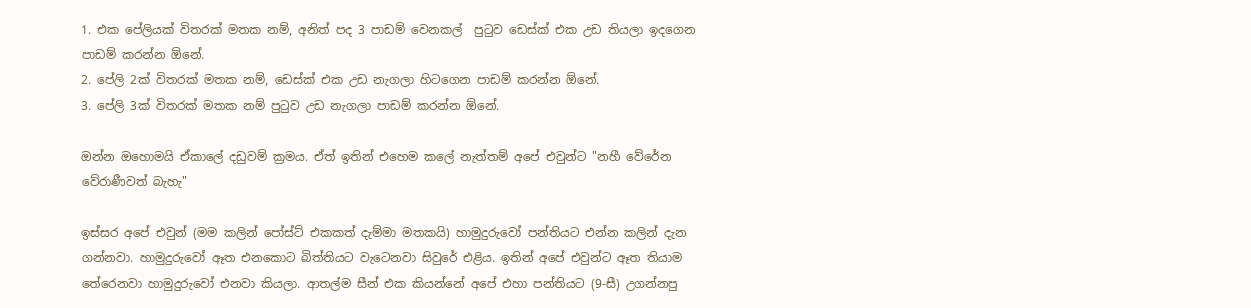1. එක පේලියක් විතරක් මතක නම්, අනිත් පද 3 පාඩම් වෙනකල්  පුටුව ඩෙස්ක් එක උඩ තියලා ඉදගෙන පාඩම් කරන්න ඕනේ.
2. පේලි 2ක් විතරක් මතක නම්, ඩෙස්ක් එක උඩ නැගලා හිටගෙන පාඩම් කරන්න ඕනේ.
3. පේලි 3ක් විතරක් මතක නම් පුටුව උඩ නැගලා පාඩම් කරන්න ඕනේ.

ඔන්න ඔහොමයි ඒකාලේ දඩුවම් ක්‍රමය. ඒත් ඉතින් එහෙම කලේ නැත්තම් අපේ එවුන්ට "නහී වේරේන වේරාණීවත් බැහැ"

ඉස්සර අපේ එවුන් (මම කලින් පෝස්ට් එකකත් දැම්මා මතකයි) හාමුදුරුවෝ පන්තියට එන්න කලින් දැන ගන්නවා. හාමුදුරුවෝ ඈත එනකොට බිත්තියට වැටෙනවා සිවුරේ එළිය. ඉතින් අපේ එවුන්ට ඈත තියාම තේරෙනවා හාමුදු‍රුවෝ එනවා කියලා. ආතල්ම සීන් එක කියන්නේ අපේ එහා පන්තියට (9-සී) උගන්නපු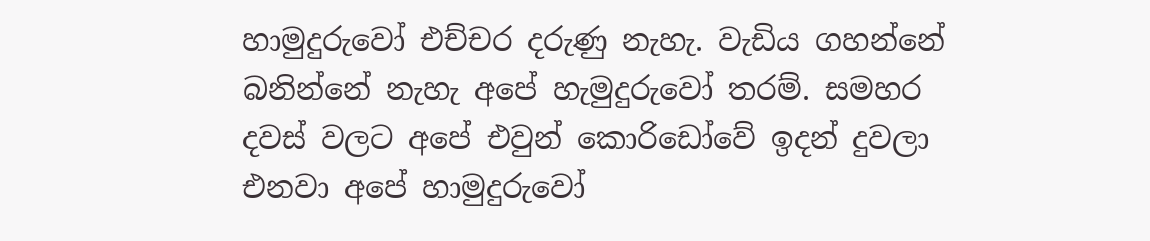හාමුදුරුවෝ එච්චර දරුණු නැහැ. වැඩිය ගහන්නේ බනින්නේ නැහැ අපේ හැමුදුරුවෝ තරම්. සමහර දවස් වලට අපේ එවුන් කොරිඩෝවේ ඉදන් දුවලා එනවා අපේ හාමුදුරුවෝ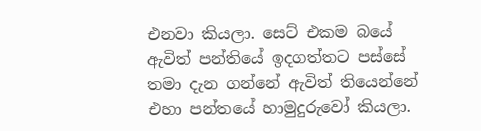එනවා කියලා. සෙට් එකම බයේ ඇවිත් පන්තියේ ඉදගත්තට පස්සේ තමා දැන ගන්නේ ඇවිත් තියෙන්නේ එහා පන්තයේ හාමුදු‍රුවෝ කියලා.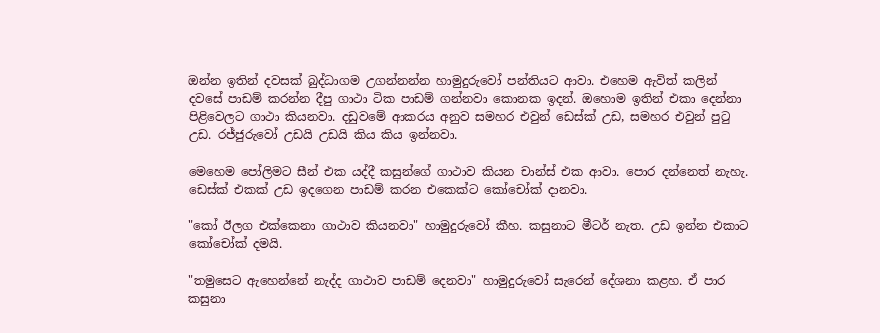ඔන්න ඉතින් දවසක් බුද්ධාගම උගන්නන්න හාමුදු‍රුවෝ පන්තියට ආවා. එහෙම ඇවිත් කලින් දවසේ පාඩම් කරන්න දීපු ගාථා ටික පාඩම් ගන්නවා කොනක ඉදන්. ඔහොම ඉතින් එකා දෙන්නා පිළිවෙලට ගාථා කියනවා. දඩු‍වමේ ආකරය අනුව සමහර ‍එවුන් ඩෙස්ක් උඩ, සමහර ‍එවුන් පුටු උඩ. රජ්ජුරුවෝ උඩයි උඩයි කිය කිය ඉන්නවා.

මෙහෙම පෝලිමට සීන් එක යද්දී කසුන්ගේ ගාථාව කියන චාන්ස් එක ආවා. පොර දන්නෙත් නැහැ. ඩෙස්ක් එකක් උඩ ඉදගෙන පාඩම් කරන එකෙක්ට කෝචෝක් දානවා.

"කෝ ඊලග එක්කෙනා ගාථාව කියනවා" හාමුදුරුවෝ කීහ. කසුනාට මීටර් නැත. උඩ ඉන්න එකාට කෝ‍චෝක් දමයි.

"තමුසෙට ඇහෙන්නේ නැද්ද ගාථාව පාඩම් දෙනවා" හාමුදු‍රුවෝ සැරෙන් දේශනා කළහ. ඒ පාර කසුනා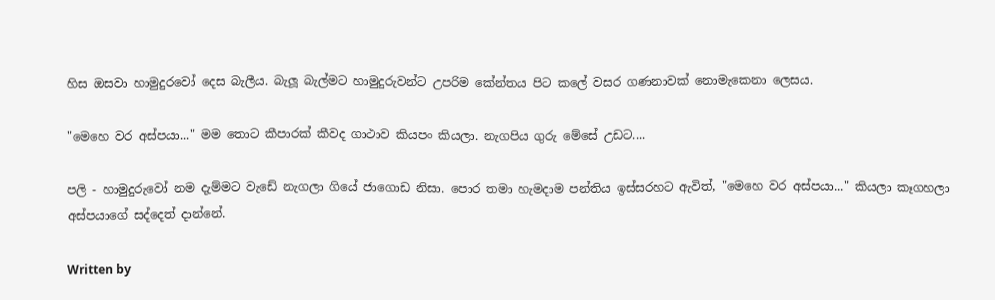හිස ඔසවා හාමුදු‍රවෝ දෙස බැලීය. බැලූ බැල්මට හාමුදුරුවන්ට උපරිම කේන්තය පිට කලේ වසර ගණනාවක් නොමැකෙනා ලෙසය.

"මෙහෙ වර අස්පයා..." මම තොට කීපාරක් කීවද ගාථාව කියපං කියලා. නැගපිය ගුරු මේසේ උඩට....

පලි - හාමුදුරුවෝ නම දැම්මට වැඩේ නැගලා ගියේ ජාගොඩ නිසා. පොර තමා හැමදාම පන්තිය ඉස්සරහට ඇවිත්, "මෙහෙ වර අස්පයා..." කියලා කෑගහලා අස්පයාගේ සද්දෙත් දාන්නේ.

Written by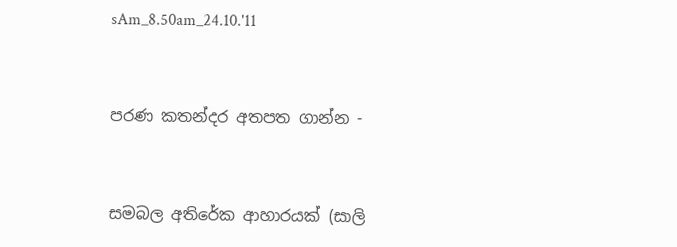sAm_8.50am_24.10.'11


පරණ කතන්දර අතපත ගාන්න -


සමබල අතිරේක ආහාරයක් (සාලි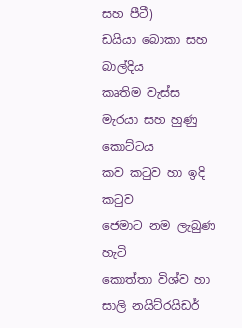සහ පීටී)
ඩයියා බොකා සහ බාල්දිය
කෘතිම වැස්ස
මැරයා සහ හුණු කොට්ටය
කව කටුව හා ඉදි කටුව
ජෙමාට නම ලැබුණ හැටි
කොත්තා විශ්ව හා සාලි නයිට්රයිඩර්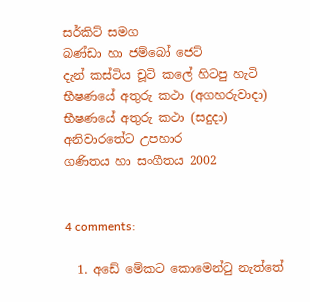සර්කිට් සමග
බණ්ඩා හා ජම්බෝ ජෙට්
දැන් කස්ටිය චූටි කලේ හිටපු හැටි
භීෂණයේ අතුරු කථා (අගහරුවාදා)
භීෂණයේ අතුරු කථා (සදුදා)
අනිවාරතේට උපහාර
ගණිතය හා සංගීතය 2002


4 comments:

  1. අඩේ මේකට කොමෙන්ටු නැත්තේ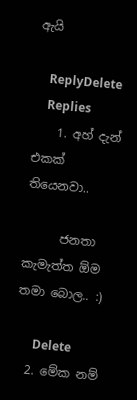ඇයි

    ReplyDelete
    Replies
    1. අහ් දැන් එකක් තියෙනවා..

      ජනතා කැමැත්ත ඕම තමා බොල.. :)

      Delete
  2. මේක නම්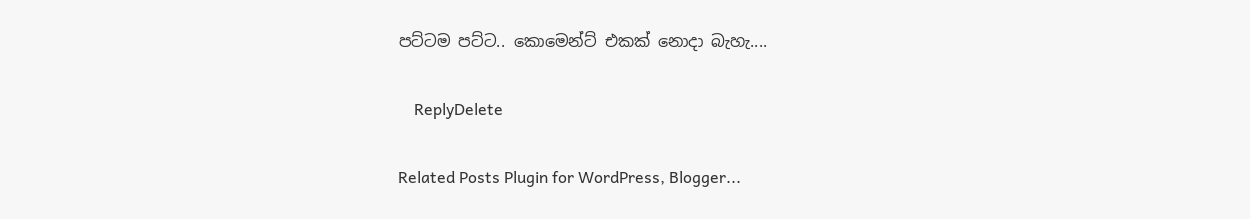පට්ටම පට්ට.. කොමෙන්ට් එකක් නොදා බැහැ....

    ReplyDelete

Related Posts Plugin for WordPress, Blogger...